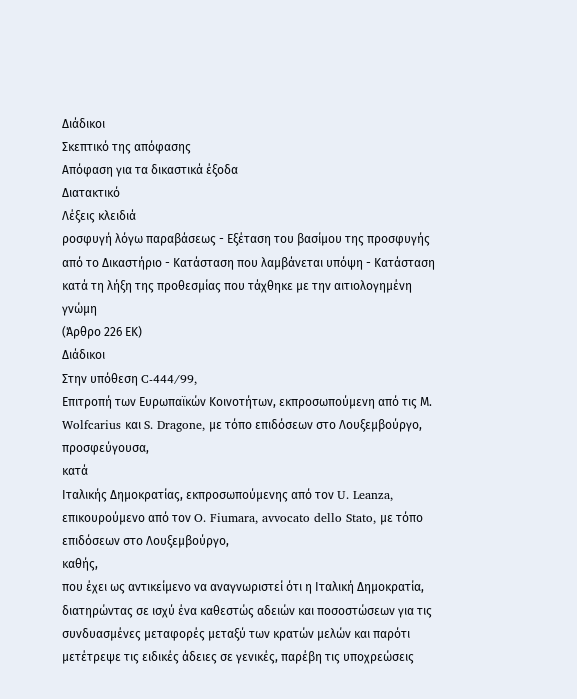Διάδικοι
Σκεπτικό της απόφασης
Απόφαση για τα δικαστικά έξοδα
Διατακτικό
Λέξεις κλειδιά
ροσφυγή λόγω παραβάσεως - Εξέταση του βασίμου της προσφυγής από το Δικαστήριο - Κατάσταση που λαμβάνεται υπόψη - Κατάσταση κατά τη λήξη της προθεσμίας που τάχθηκε με την αιτιολογημένη γνώμη
(Άρθρο 226 ΕΚ)
Διάδικοι
Στην υπόθεση C-444/99,
Επιτροπή των Ευρωπαϊκών Κοινοτήτων, εκπροσωπούμενη από τις Μ. Wolfcarius και S. Dragone, με τόπο επιδόσεων στο Λουξεμβούργο,
προσφεύγουσα,
κατά
Ιταλικής Δημοκρατίας, εκπροσωπούμενης από τον U. Leanza, επικουρούμενο από τον O. Fiumara, avvocato dello Stato, με τόπο επιδόσεων στο Λουξεμβούργο,
καθής,
που έχει ως αντικείμενο να αναγνωριστεί ότι η Ιταλική Δημοκρατία, διατηρώντας σε ισχύ ένα καθεστώς αδειών και ποσοστώσεων για τις συνδυασμένες μεταφορές μεταξύ των κρατών μελών και παρότι μετέτρεψε τις ειδικές άδειες σε γενικές, παρέβη τις υποχρεώσεις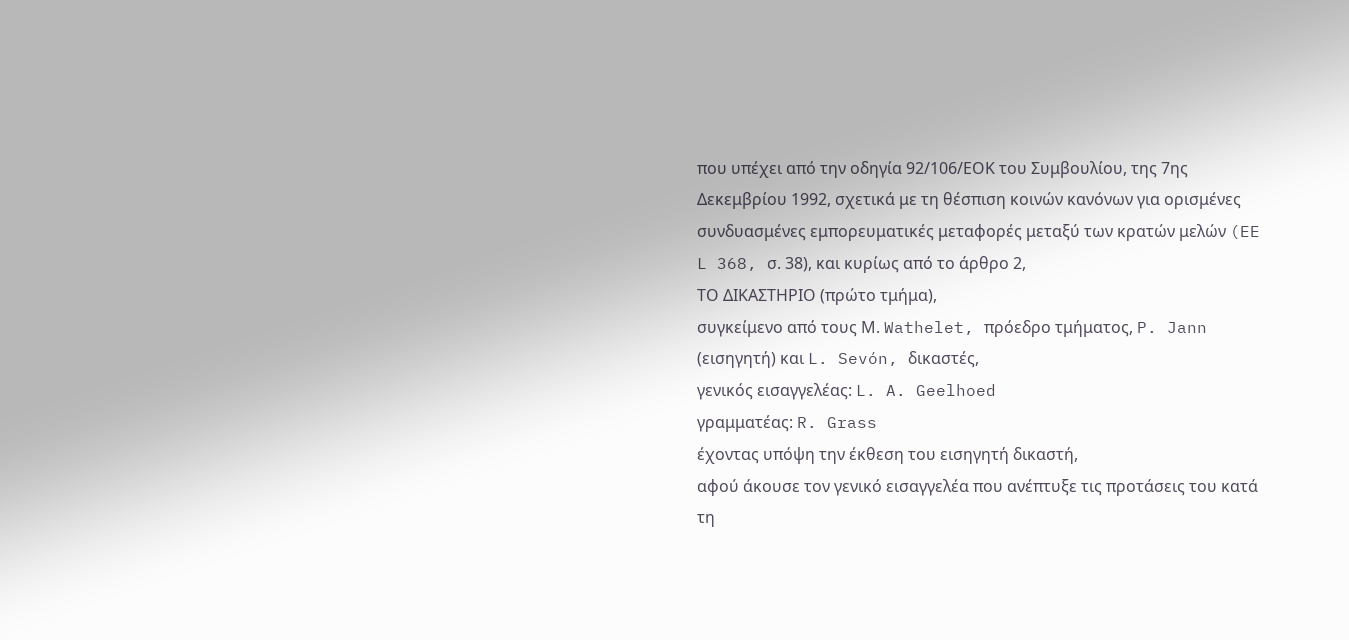που υπέχει από την οδηγία 92/106/ΕΟΚ του Συμβουλίου, της 7ης Δεκεμβρίου 1992, σχετικά με τη θέσπιση κοινών κανόνων για ορισμένες συνδυασμένες εμπορευματικές μεταφορές μεταξύ των κρατών μελών (EE L 368, σ. 38), και κυρίως από το άρθρο 2,
ΤΟ ΔΙΚΑΣΤΗΡΙΟ (πρώτο τμήμα),
συγκείμενο από τους Μ. Wathelet, πρόεδρο τμήματος, P. Jann (εισηγητή) και L. Sevón, δικαστές,
γενικός εισαγγελέας: L. A. Geelhoed
γραμματέας: R. Grass
έχοντας υπόψη την έκθεση του εισηγητή δικαστή,
αφού άκουσε τον γενικό εισαγγελέα που ανέπτυξε τις προτάσεις του κατά τη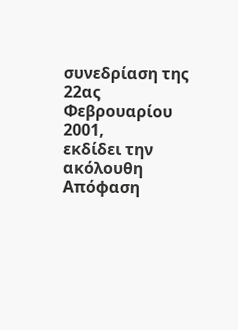συνεδρίαση της 22ας Φεβρουαρίου 2001,
εκδίδει την ακόλουθη
Απόφαση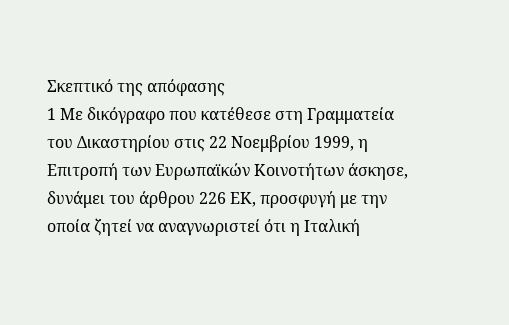Σκεπτικό της απόφασης
1 Με δικόγραφο που κατέθεσε στη Γραμματεία του Δικαστηρίου στις 22 Νοεμβρίου 1999, η Επιτροπή των Ευρωπαϊκών Κοινοτήτων άσκησε, δυνάμει του άρθρου 226 ΕΚ, προσφυγή με την οποία ζητεί να αναγνωριστεί ότι η Ιταλική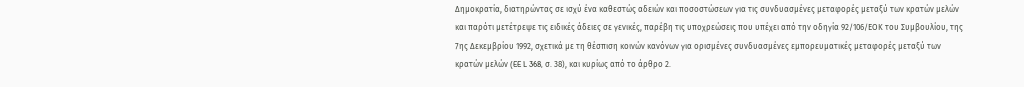Δημοκρατία, διατηρώντας σε ισχύ ένα καθεστώς αδειών και ποσοστώσεων για τις συνδυασμένες μεταφορές μεταξύ των κρατών μελών και παρότι μετέτρεψε τις ειδικές άδειες σε γενικές, παρέβη τις υποχρεώσεις που υπέχει από την οδηγία 92/106/ΕΟΚ του Συμβουλίου, της 7ης Δεκεμβρίου 1992, σχετικά με τη θέσπιση κοινών κανόνων για ορισμένες συνδυασμένες εμπορευματικές μεταφορές μεταξύ των κρατών μελών (EE L 368, σ. 38), και κυρίως από το άρθρο 2.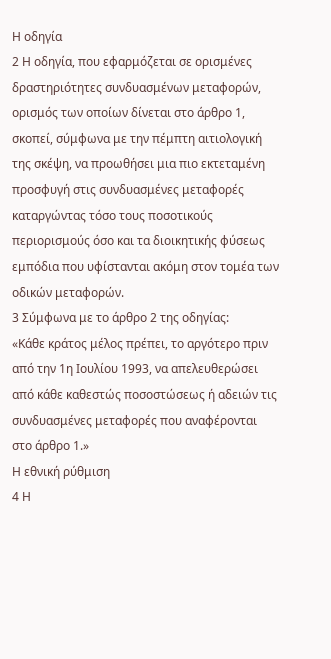Η οδηγία
2 Η οδηγία, που εφαρμόζεται σε ορισμένες δραστηριότητες συνδυασμένων μεταφορών, ορισμός των οποίων δίνεται στο άρθρο 1, σκοπεί, σύμφωνα με την πέμπτη αιτιολογική της σκέψη, να προωθήσει μια πιο εκτεταμένη προσφυγή στις συνδυασμένες μεταφορές καταργώντας τόσο τους ποσοτικούς περιορισμούς όσο και τα διοικητικής φύσεως εμπόδια που υφίστανται ακόμη στον τομέα των οδικών μεταφορών.
3 Σύμφωνα με το άρθρο 2 της οδηγίας:
«Κάθε κράτος μέλος πρέπει, το αργότερο πριν από την 1η Ιουλίου 1993, να απελευθερώσει από κάθε καθεστώς ποσοστώσεως ή αδειών τις συνδυασμένες μεταφορές που αναφέρονται στο άρθρο 1.»
Η εθνική ρύθμιση
4 Η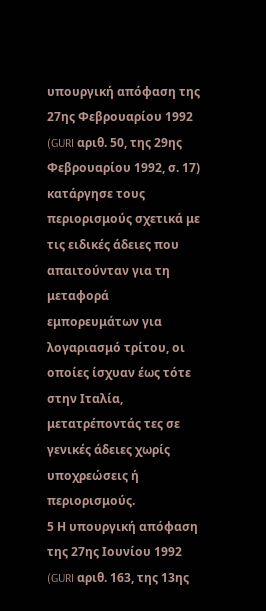υπουργική απόφαση της 27ης Φεβρουαρίου 1992 (GURI αριθ. 50, της 29ης Φεβρουαρίου 1992, σ. 17) κατάργησε τους περιορισμούς σχετικά με τις ειδικές άδειες που απαιτούνταν για τη μεταφορά εμπορευμάτων για λογαριασμό τρίτου, οι οποίες ίσχυαν έως τότε στην Ιταλία, μετατρέποντάς τες σε γενικές άδειες χωρίς υποχρεώσεις ή περιορισμούς.
5 Η υπουργική απόφαση της 27ης Ιουνίου 1992 (GURI αριθ. 163, της 13ης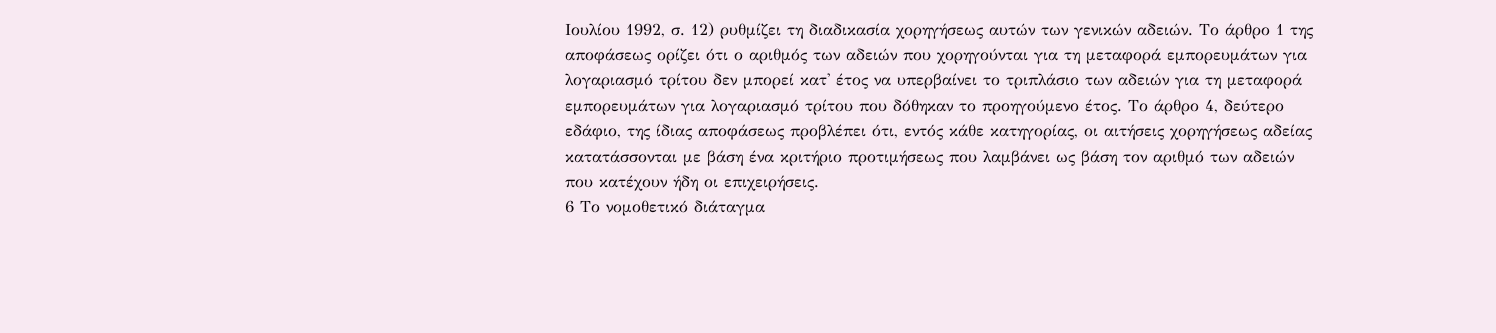Ιουλίου 1992, σ. 12) ρυθμίζει τη διαδικασία χορηγήσεως αυτών των γενικών αδειών. Το άρθρο 1 της αποφάσεως ορίζει ότι ο αριθμός των αδειών που χορηγούνται για τη μεταφορά εμπορευμάτων για λογαριασμό τρίτου δεν μπορεί κατ' έτος να υπερβαίνει το τριπλάσιο των αδειών για τη μεταφορά εμπορευμάτων για λογαριασμό τρίτου που δόθηκαν το προηγούμενο έτος. Το άρθρο 4, δεύτερο εδάφιο, της ίδιας αποφάσεως προβλέπει ότι, εντός κάθε κατηγορίας, οι αιτήσεις χορηγήσεως αδείας κατατάσσονται με βάση ένα κριτήριο προτιμήσεως που λαμβάνει ως βάση τον αριθμό των αδειών που κατέχουν ήδη οι επιχειρήσεις.
6 Το νομοθετικό διάταγμα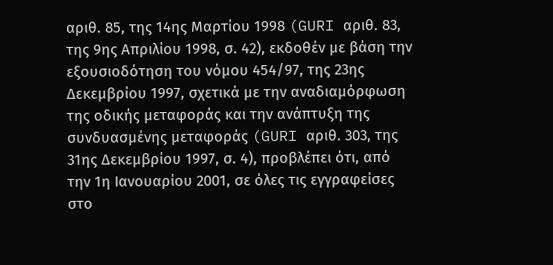αριθ. 85, της 14ης Μαρτίου 1998 (GURI αριθ. 83, της 9ης Απριλίου 1998, σ. 42), εκδοθέν με βάση την εξουσιοδότηση του νόμου 454/97, της 23ης Δεκεμβρίου 1997, σχετικά με την αναδιαμόρφωση της οδικής μεταφοράς και την ανάπτυξη της συνδυασμένης μεταφοράς (GURI αριθ. 303, της 31ης Δεκεμβρίου 1997, σ. 4), προβλέπει ότι, από την 1η Ιανουαρίου 2001, σε όλες τις εγγραφείσες στο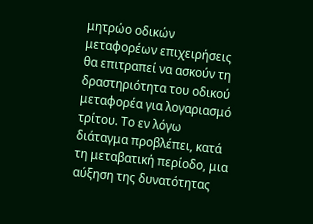μητρώο οδικών μεταφορέων επιχειρήσεις θα επιτραπεί να ασκούν τη δραστηριότητα του οδικού μεταφορέα για λογαριασμό τρίτου. Το εν λόγω διάταγμα προβλέπει, κατά τη μεταβατική περίοδο, μια αύξηση της δυνατότητας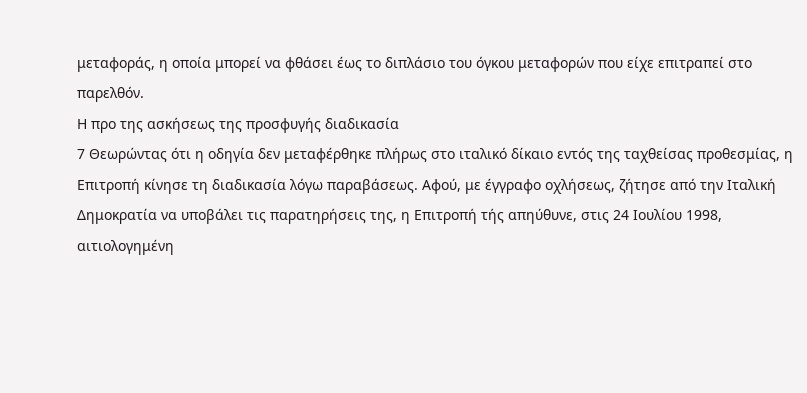μεταφοράς, η οποία μπορεί να φθάσει έως το διπλάσιο του όγκου μεταφορών που είχε επιτραπεί στο παρελθόν.
Η προ της ασκήσεως της προσφυγής διαδικασία
7 Θεωρώντας ότι η οδηγία δεν μεταφέρθηκε πλήρως στο ιταλικό δίκαιο εντός της ταχθείσας προθεσμίας, η Επιτροπή κίνησε τη διαδικασία λόγω παραβάσεως. Αφού, με έγγραφο οχλήσεως, ζήτησε από την Ιταλική Δημοκρατία να υποβάλει τις παρατηρήσεις της, η Επιτροπή τής απηύθυνε, στις 24 Ιουλίου 1998, αιτιολογημένη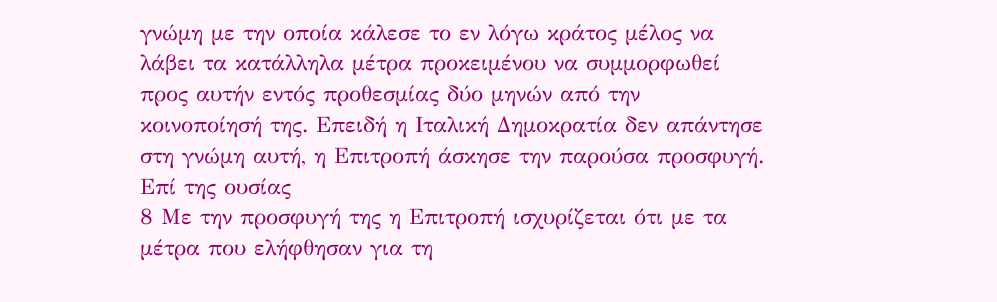γνώμη με την οποία κάλεσε το εν λόγω κράτος μέλος να λάβει τα κατάλληλα μέτρα προκειμένου να συμμορφωθεί προς αυτήν εντός προθεσμίας δύο μηνών από την κοινοποίησή της. Επειδή η Ιταλική Δημοκρατία δεν απάντησε στη γνώμη αυτή, η Επιτροπή άσκησε την παρούσα προσφυγή.
Επί της ουσίας
8 Με την προσφυγή της η Επιτροπή ισχυρίζεται ότι με τα μέτρα που ελήφθησαν για τη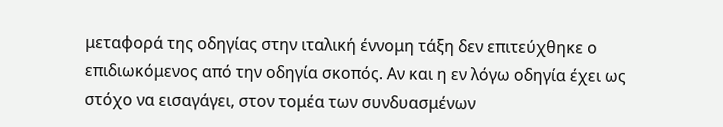μεταφορά της οδηγίας στην ιταλική έννομη τάξη δεν επιτεύχθηκε ο επιδιωκόμενος από την οδηγία σκοπός. Αν και η εν λόγω οδηγία έχει ως στόχο να εισαγάγει, στον τομέα των συνδυασμένων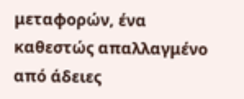μεταφορών, ένα καθεστώς απαλλαγμένο από άδειες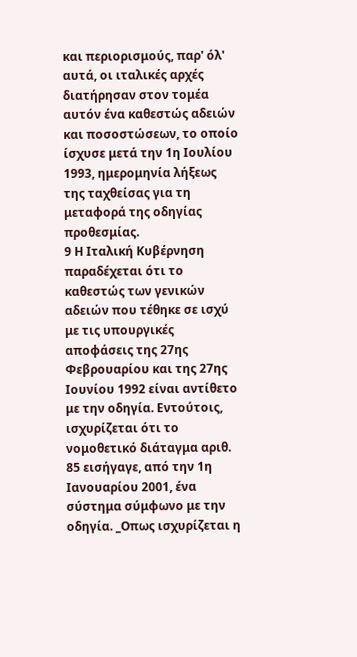και περιορισμούς, παρ' όλ' αυτά, οι ιταλικές αρχές διατήρησαν στον τομέα αυτόν ένα καθεστώς αδειών και ποσοστώσεων, το οποίο ίσχυσε μετά την 1η Ιουλίου 1993, ημερομηνία λήξεως της ταχθείσας για τη μεταφορά της οδηγίας προθεσμίας.
9 Η Ιταλική Κυβέρνηση παραδέχεται ότι το καθεστώς των γενικών αδειών που τέθηκε σε ισχύ με τις υπουργικές αποφάσεις της 27ης Φεβρουαρίου και της 27ης Ιουνίου 1992 είναι αντίθετο με την οδηγία. Εντούτοις, ισχυρίζεται ότι το νομοθετικό διάταγμα αριθ. 85 εισήγαγε, από την 1η Ιανουαρίου 2001, ένα σύστημα σύμφωνο με την οδηγία. _Οπως ισχυρίζεται η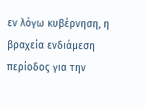εν λόγω κυβέρνηση, η βραχεία ενδιάμεση περίοδος για την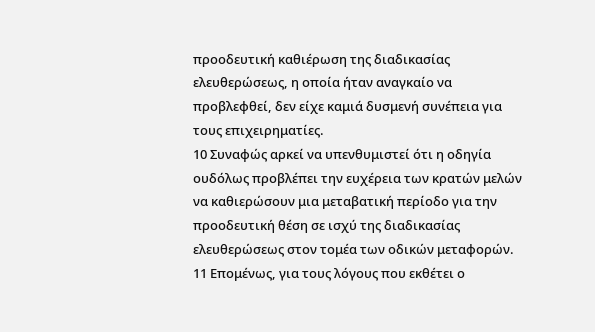προοδευτική καθιέρωση της διαδικασίας ελευθερώσεως, η οποία ήταν αναγκαίο να προβλεφθεί, δεν είχε καμιά δυσμενή συνέπεια για τους επιχειρηματίες.
10 Συναφώς αρκεί να υπενθυμιστεί ότι η οδηγία ουδόλως προβλέπει την ευχέρεια των κρατών μελών να καθιερώσουν μια μεταβατική περίοδο για την προοδευτική θέση σε ισχύ της διαδικασίας ελευθερώσεως στον τομέα των οδικών μεταφορών.
11 Επομένως, για τους λόγους που εκθέτει ο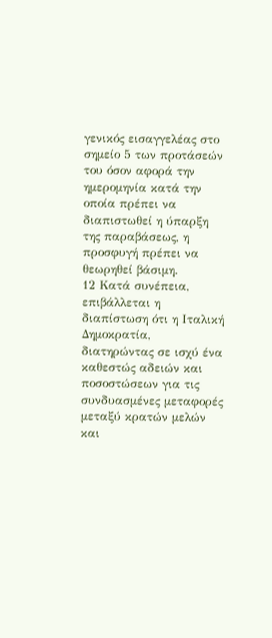γενικός εισαγγελέας στο σημείο 5 των προτάσεών του όσον αφορά την ημερομηνία κατά την οποία πρέπει να διαπιστωθεί η ύπαρξη της παραβάσεως, η προσφυγή πρέπει να θεωρηθεί βάσιμη.
12 Κατά συνέπεια, επιβάλλεται η διαπίστωση ότι η Ιταλική Δημοκρατία, διατηρώντας σε ισχύ ένα καθεστώς αδειών και ποσοστώσεων για τις συνδυασμένες μεταφορές μεταξύ κρατών μελών και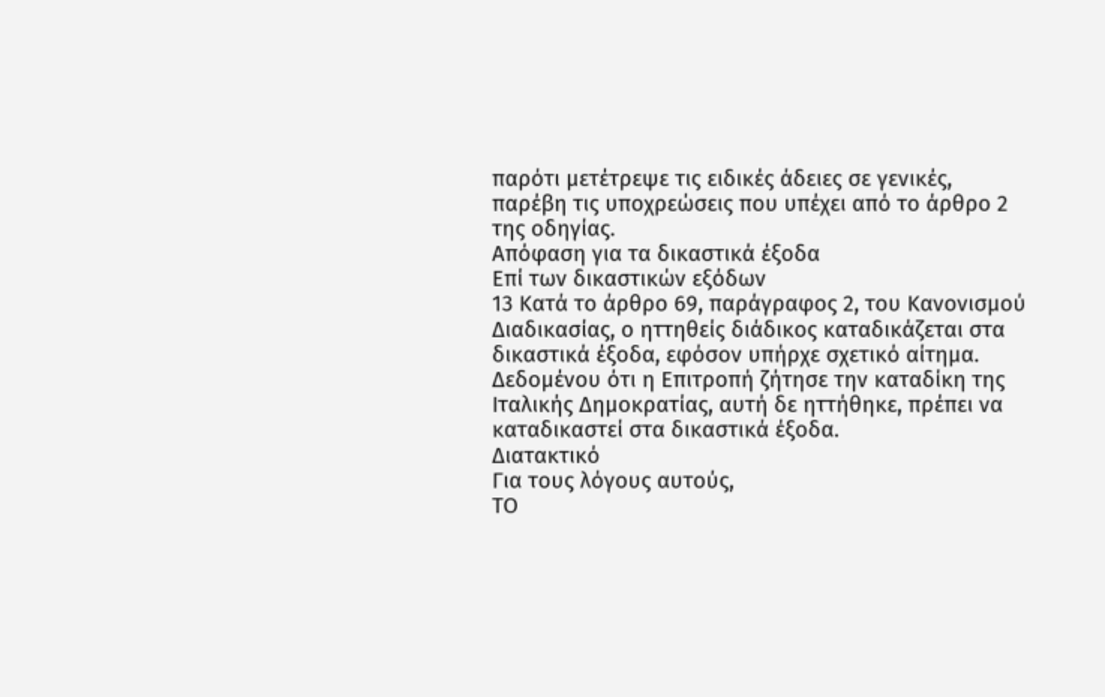παρότι μετέτρεψε τις ειδικές άδειες σε γενικές, παρέβη τις υποχρεώσεις που υπέχει από το άρθρο 2 της οδηγίας.
Απόφαση για τα δικαστικά έξοδα
Επί των δικαστικών εξόδων
13 Κατά το άρθρο 69, παράγραφος 2, του Κανονισμού Διαδικασίας, ο ηττηθείς διάδικος καταδικάζεται στα δικαστικά έξοδα, εφόσον υπήρχε σχετικό αίτημα. Δεδομένου ότι η Επιτροπή ζήτησε την καταδίκη της Ιταλικής Δημοκρατίας, αυτή δε ηττήθηκε, πρέπει να καταδικαστεί στα δικαστικά έξοδα.
Διατακτικό
Για τους λόγους αυτούς,
ΤΟ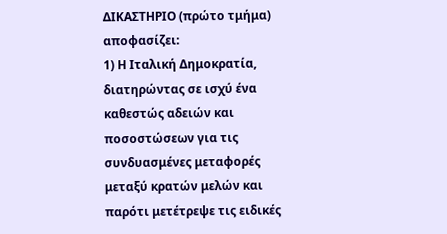ΔΙΚΑΣΤΗΡΙΟ (πρώτο τμήμα)
αποφασίζει:
1) Η Ιταλική Δημοκρατία, διατηρώντας σε ισχύ ένα καθεστώς αδειών και ποσοστώσεων για τις συνδυασμένες μεταφορές μεταξύ κρατών μελών και παρότι μετέτρεψε τις ειδικές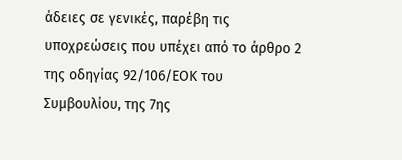άδειες σε γενικές, παρέβη τις υποχρεώσεις που υπέχει από το άρθρο 2 της οδηγίας 92/106/ΕΟΚ του Συμβουλίου, της 7ης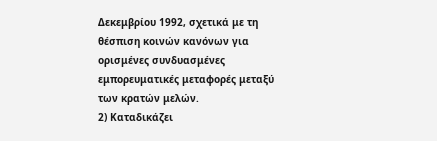Δεκεμβρίου 1992, σχετικά με τη θέσπιση κοινών κανόνων για ορισμένες συνδυασμένες εμπορευματικές μεταφορές μεταξύ των κρατών μελών.
2) Καταδικάζει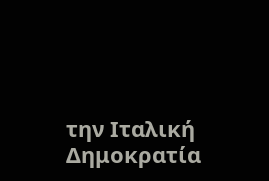την Ιταλική Δημοκρατία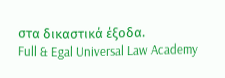στα δικαστικά έξοδα.
Full & Egal Universal Law Academy